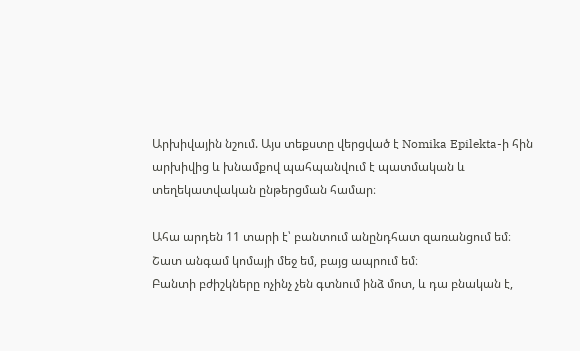Արխիվային նշում. Այս տեքստը վերցված է Nomika Epilekta-ի հին արխիվից և խնամքով պահպանվում է պատմական և տեղեկատվական ընթերցման համար։

Ահա արդեն 11 տարի է՝ բանտում անընդհատ զառանցում եմ։
Շատ անգամ կոմայի մեջ եմ, բայց ապրում եմ։
Բանտի բժիշկները ոչինչ չեն գտնում ինձ մոտ, և դա բնական է,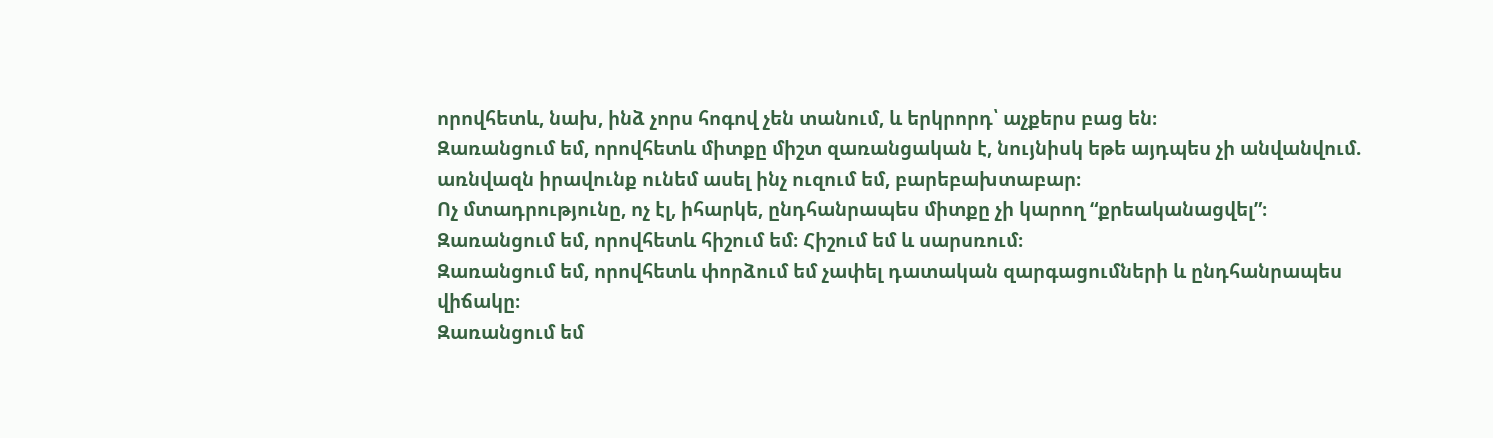որովհետև, նախ, ինձ չորս հոգով չեն տանում, և երկրորդ՝ աչքերս բաց են։
Զառանցում եմ, որովհետև միտքը միշտ զառանցական է, նույնիսկ եթե այդպես չի անվանվում. առնվազն իրավունք ունեմ ասել ինչ ուզում եմ, բարեբախտաբար։
Ոչ մտադրությունը, ոչ էլ, իհարկե, ընդհանրապես միտքը չի կարող “քրեականացվել”։
Զառանցում եմ, որովհետև հիշում եմ։ Հիշում եմ և սարսռում։
Զառանցում եմ, որովհետև փորձում եմ չափել դատական զարգացումների և ընդհանրապես վիճակը։
Զառանցում եմ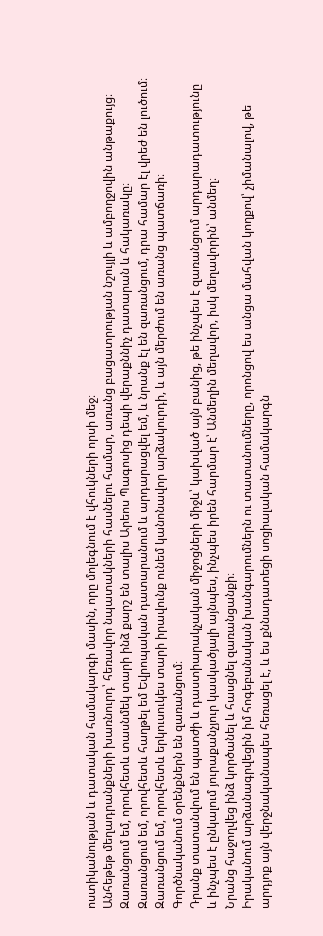ոստիկանության և դատական համակարգի մասին, որը մոլեգնում է վհուկների որսի մեջ։
Անհեթեթ մեղադրանքների խառնուրդ՝ հեռավոր նպատակների հասնելու համար, առանց բացատրության նշույլի և ամբողջովին անթաքույց։
Զառանցում եմ, որովհետև տասնմեկ տարի ինձ քարշ են տալիս Արեոս Պագոսից դեպի վերաքննիչ դատարան և հակառակը։
Զառանցում եմ, որովհետև հաղթել եմ Եվրոպական դատարանում և արդարացվել եմ, և նրանք էլ են զառանցում, դրա համար էլ վրեժ են լուծում։
Զառանցում եմ, որովհետև երկուսուկես տարի իրավունք ունեմ կանոնավոր արձակուրդի, և այն մերժում են առանց պատճառի։
Գործնականում օրենքներն են զառանցում։
Դրանք տատանվում են պատժի և դաստիարակչական միջոցների միջև՝ կախված այն բանից, թե ինչպես է զառանցում արդարադատությունը և ինչպես է ընկալում յուրաքանչյուր կասկածյալի այնպես, ինչպես իրեն հարմար է՝ Անմեղին մեղավոր, իսկ մեղավորին՝ անմեղ։
Նրանց հաջողվեց ինձ կործանել և հասցնել զառանցանքի։
Իրականում արձանագրվեցին իմ հոգեբանական խանգարումներն ու տատանումները, որոնցով ես անցա մահվան կողքով՝ չիմանալով, թե արդյոք այն վերջնականապես հեռացել է, և ես քննադատեցի սոցիալական համակարգն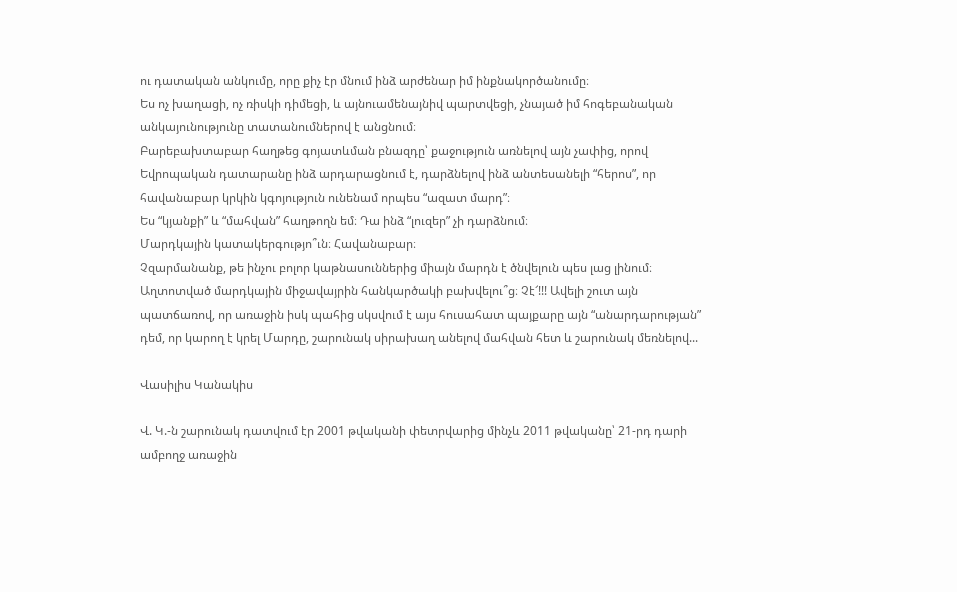ու դատական անկումը, որը քիչ էր մնում ինձ արժենար իմ ինքնակործանումը։
Ես ոչ խաղացի, ոչ ռիսկի դիմեցի, և այնուամենայնիվ պարտվեցի, չնայած իմ հոգեբանական անկայունությունը տատանումներով է անցնում։
Բարեբախտաբար հաղթեց գոյատևման բնազդը՝ քաջություն առնելով այն չափից, որով Եվրոպական դատարանը ինձ արդարացնում է, դարձնելով ինձ անտեսանելի “հերոս”, որ հավանաբար կրկին կգոյություն ունենամ որպես “ազատ մարդ”։
Ես “կյանքի” և “մահվան” հաղթողն եմ։ Դա ինձ “լուզեր” չի դարձնում։
Մարդկային կատակերգությո՞ւն։ Հավանաբար։
Չզարմանանք, թե ինչու բոլոր կաթնասուններից միայն մարդն է ծնվելուն պես լաց լինում։
Աղտոտված մարդկային միջավայրին հանկարծակի բախվելու՞ց։ Չէ՜!!! Ավելի շուտ այն պատճառով, որ առաջին իսկ պահից սկսվում է այս հուսահատ պայքարը այն “անարդարության” դեմ, որ կարող է կրել Մարդը, շարունակ սիրախաղ անելով մահվան հետ և շարունակ մեռնելով...

Վասիլիս Կանակիս

Վ. Կ.-ն շարունակ դատվում էր 2001 թվականի փետրվարից մինչև 2011 թվականը՝ 21-րդ դարի ամբողջ առաջին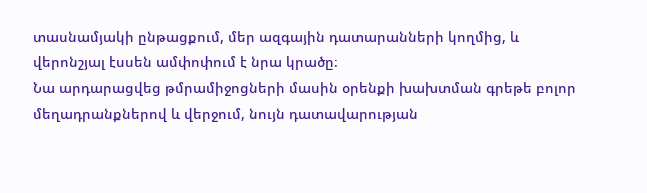տասնամյակի ընթացքում, մեր ազգային դատարանների կողմից, և վերոնշյալ էսսեն ամփոփում է նրա կրածը։
Նա արդարացվեց թմրամիջոցների մասին օրենքի խախտման գրեթե բոլոր մեղադրանքներով և վերջում, նույն դատավարության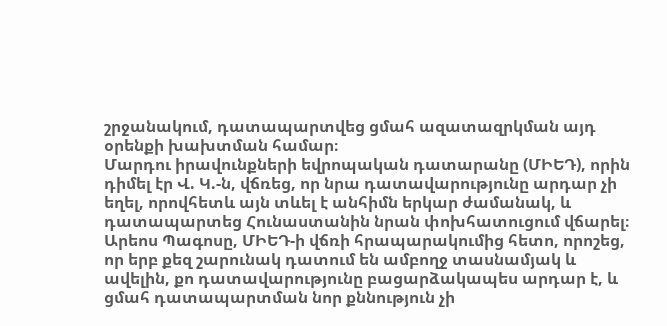շրջանակում, դատապարտվեց ցմահ ազատազրկման այդ օրենքի խախտման համար։
Մարդու իրավունքների եվրոպական դատարանը (ՄԻԵԴ), որին դիմել էր Վ. Կ.-ն, վճռեց, որ նրա դատավարությունը արդար չի եղել, որովհետև այն տևել է անհիմն երկար ժամանակ, և դատապարտեց Հունաստանին նրան փոխհատուցում վճարել։
Արեոս Պագոսը, ՄԻԵԴ-ի վճռի հրապարակումից հետո, որոշեց, որ երբ քեզ շարունակ դատում են ամբողջ տասնամյակ և ավելին, քո դատավարությունը բացարձակապես արդար է, և ցմահ դատապարտման նոր քննություն չի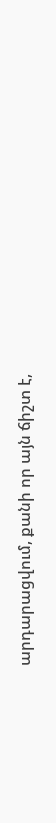արդարացվում, քանի որ այն ճիշտ է,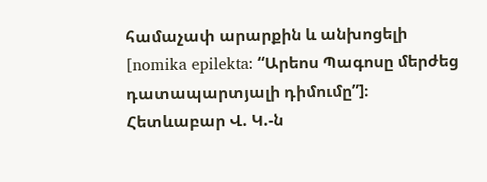համաչափ արարքին և անխոցելի [nomika epilekta: “Արեոս Պագոսը մերժեց դատապարտյալի դիմումը”]։
Հետևաբար Վ. Կ.-ն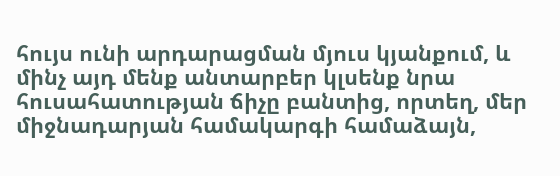հույս ունի արդարացման մյուս կյանքում, և մինչ այդ մենք անտարբեր կլսենք նրա հուսահատության ճիչը բանտից, որտեղ, մեր միջնադարյան համակարգի համաձայն,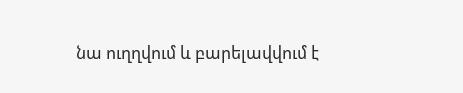նա ուղղվում և բարելավվում է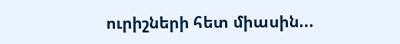ուրիշների հետ միասին...